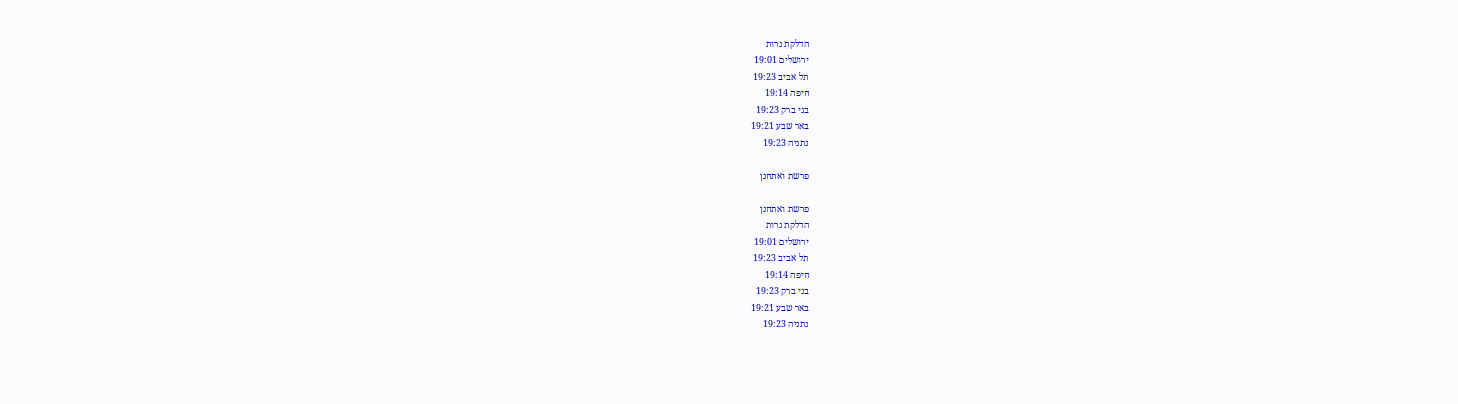הדלקת נרות
ירושלים 19:01
תל אביב 19:23
חיפה 19:14
בני ברק 19:23
באר שבע 19:21
נתניה 19:23

פרשת ואתחנן

פרשת ואתחנן
הדלקת נרות
ירושלים 19:01
תל אביב 19:23
חיפה 19:14
בני ברק 19:23
באר שבע 19:21
נתניה 19:23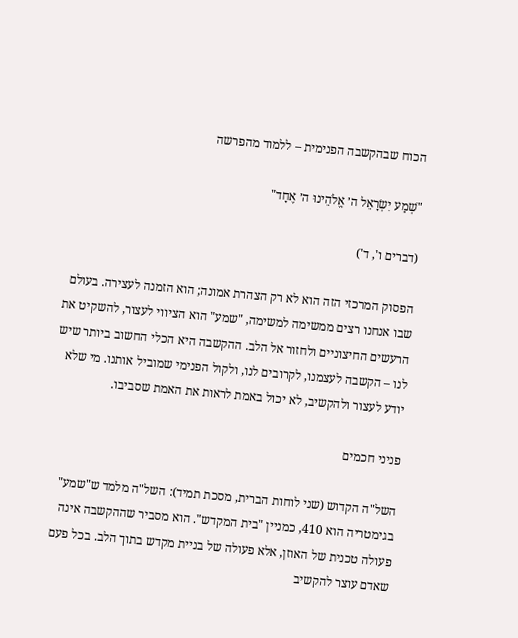הכוח שבהקשבה הפנימית – ללמוד מהפרשה

"שְׁמַע יִשְׂרָאֵל ה׳ אֱלֹהֵינוּ ה׳ אֶחָד"

(דברים ו', ד')

הפסוק המרכזי הזה הוא לא רק הצהרת אמונה; הוא הזמנה לעצירה. בעולם שבו אנחנו רצים ממשימה למשימה, "שמע" הוא הציווי לעצור, להשקיט את הרעשים החיצוניים ולחזור אל הלב. ההקשבה היא הכלי החשוב ביותר שיש לנו – הקשבה לעצמנו, לקרובים לנו, ולקול הפנימי שמוביל אותנו. מי שלא יודע לעצור ולהקשיב, לא יכול באמת לראות את האמת שסביבו.

פניני חכמים

השל"ה הקדוש (שני לוחות הברית, מסכת תמיד): השל"ה מלמד ש"שמע" בגימטריה הוא 410, כמניין "בית המקדש". הוא מסביר שההקשבה אינה פעולה טכנית של האוזן, אלא פעולה של בניית מקדש בתוך הלב. בכל פעם שאדם עוצר להקשיב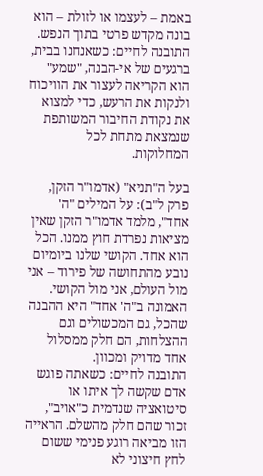באמת – לעצמו או לזולת – הוא בונה מקדש פרטי בתוך הנפש.
התובנה לחיים: כשאנחנו בבית, ברגעים של אי-הבנה, "שמע" הוא הקריאה לעצור את הוויכוח ולנקות את הרעש, כדי למצוא את נקודת החיבור המשותפת שנמצאת מתחת לכל המחלוקות.

בעל ה"תניא" (אדמו"ר הזקן, פרק ל"ב): על המילים "ה' אחד", מלמד אדמו"ר הזקן שאין מציאות נפרדת חוץ ממנו. הכל הוא אחד. הקושי שלנו ביומיום נובע מהתחושה של פירוד – אני מול העולם, אני מול הקושי. האמונה ב"ה' אחד" היא ההבנה שהכל, גם המכשולים וגם ההצלחות, הם חלק ממסלול אחד מדויק ומכוון.
התובנה לחיים: כשאתה פוגש אדם שקשה לך איתו או סיטואציה שנדמית כ"אויב", זכור שהם חלק מהשלם. הראייה הזו מביאה רוגע פנימי ששום לחץ חיצוני לא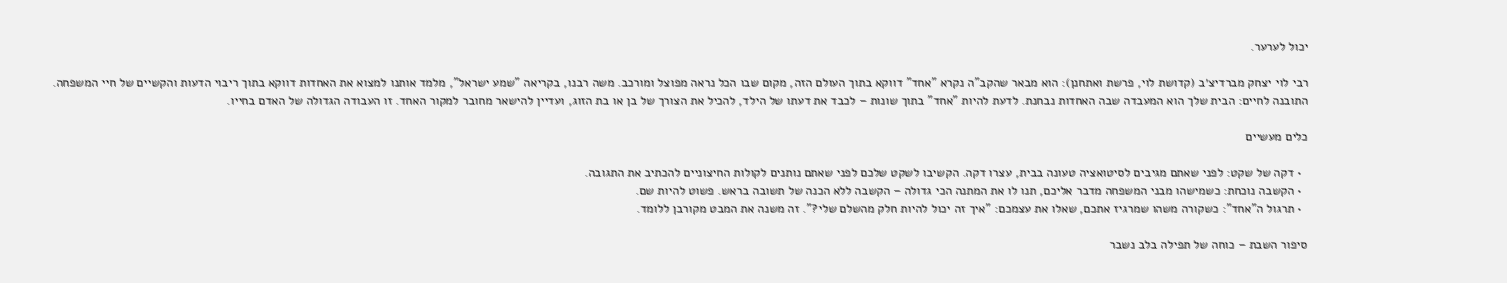יכול לערער.

רבי לוי יצחק מברדיצ׳ב (קדושת לוי, פרשת ואתחנן): הוא מבאר שהקב"ה נקרא "אחד" דווקא בתוך העולם הזה, מקום שבו הכל נראה מפוצל ומורכב. משה רבנו, בקריאה "שמע ישראל", מלמד אותנו למצוא את האחדות דווקא בתוך ריבוי הדעות והקשיים של חיי המשפחה.
התובנה לחיים: הבית שלך הוא המעבדה שבה האחדות נבחנת. לדעת להיות "אחד" בתוך שונות – לכבד את דעתו של הילד, להכיל את הצורך של בן או בת הזוג, ועדיין להישאר מחובר למקור האחד. זו העבודה הגדולה של האדם בחייו.

כלים מעשיים

  • דקה של שקט: לפני שאתם מגיבים לסיטואציה טעונה בבית, עצרו דקה. הקשיבו לשקט שלכם לפני שאתם נותנים לקולות החיצוניים להכתיב את התגובה.
  • הקשבה נוכחת: כשמישהו מבני המשפחה מדבר אליכם, תנו לו את המתנה הכי גדולה – הקשבה ללא הכנה של תשובה בראש. פשוט להיות שם.
  • תרגול ה"אחד": כשקורה משהו שמרגיז אתכם, שאלו את עצמכם: "איך זה יכול להיות חלק מהשלם שלי?". זה משנה את המבט מקורבן ללומד.

סיפור השבת – כוחה של תפילה בלב נשבר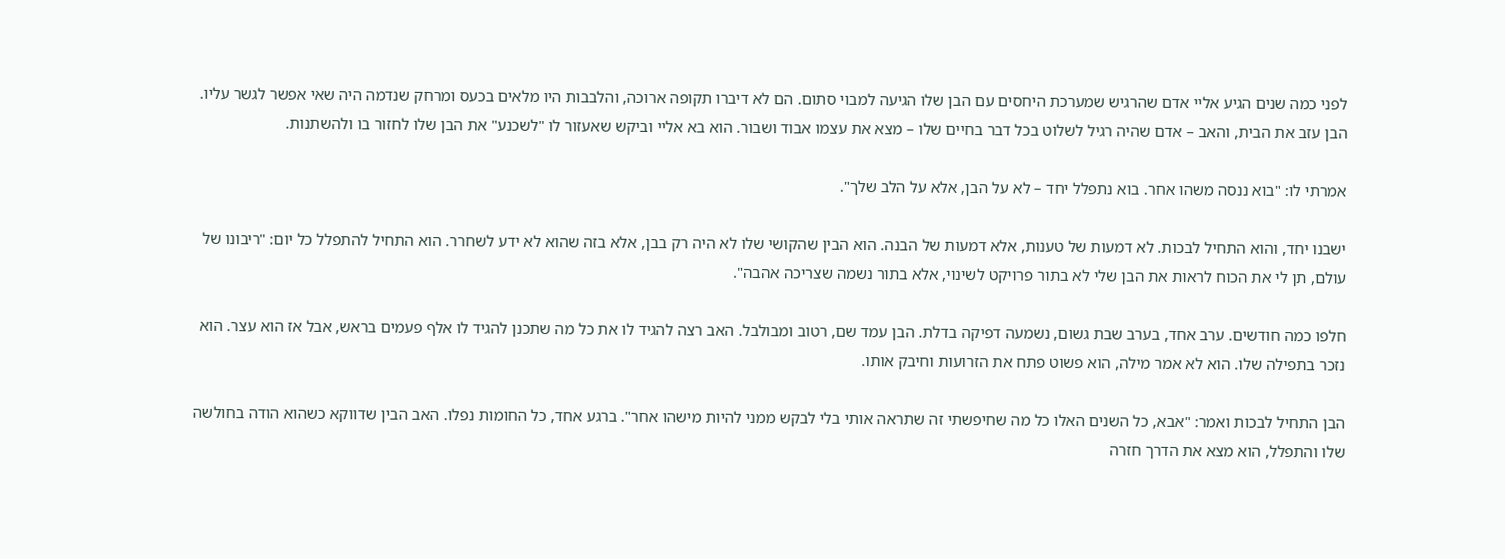לפני כמה שנים הגיע אליי אדם שהרגיש שמערכת היחסים עם הבן שלו הגיעה למבוי סתום. הם לא דיברו תקופה ארוכה, והלבבות היו מלאים בכעס ומרחק שנדמה היה שאי אפשר לגשר עליו. הבן עזב את הבית, והאב – אדם שהיה רגיל לשלוט בכל דבר בחיים שלו – מצא את עצמו אבוד ושבור. הוא בא אליי וביקש שאעזור לו "לשכנע" את הבן שלו לחזור בו ולהשתנות.

אמרתי לו: "בוא ננסה משהו אחר. בוא נתפלל יחד – לא על הבן, אלא על הלב שלך".

ישבנו יחד, והוא התחיל לבכות. לא דמעות של טענות, אלא דמעות של הבנה. הוא הבין שהקושי שלו לא היה רק בבן, אלא בזה שהוא לא ידע לשחרר. הוא התחיל להתפלל כל יום: "ריבונו של עולם, תן לי את הכוח לראות את הבן שלי לא בתור פרויקט לשינוי, אלא בתור נשמה שצריכה אהבה".

חלפו כמה חודשים. ערב אחד, בערב שבת גשום, נשמעה דפיקה בדלת. הבן עמד שם, רטוב ומבולבל. האב רצה להגיד לו את כל מה שתכנן להגיד לו אלף פעמים בראש, אבל אז הוא עצר. הוא נזכר בתפילה שלו. הוא לא אמר מילה, הוא פשוט פתח את הזרועות וחיבק אותו.

הבן התחיל לבכות ואמר: "אבא, כל השנים האלו כל מה שחיפשתי זה שתראה אותי בלי לבקש ממני להיות מישהו אחר". ברגע אחד, כל החומות נפלו. האב הבין שדווקא כשהוא הודה בחולשה שלו והתפלל, הוא מצא את הדרך חזרה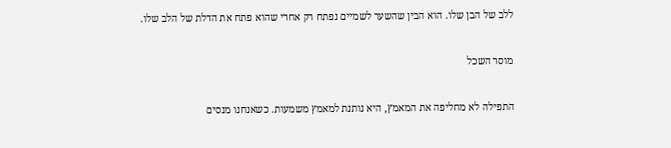ללב של הבן שלו. הוא הבין שהשער לשמיים נפתח רק אחרי שהוא פתח את הדלת של הלב שלו.

מוסר השכל

התפילה לא מחליפה את המאמץ, היא נותנת למאמץ משמעות. כשאנחנו מנסים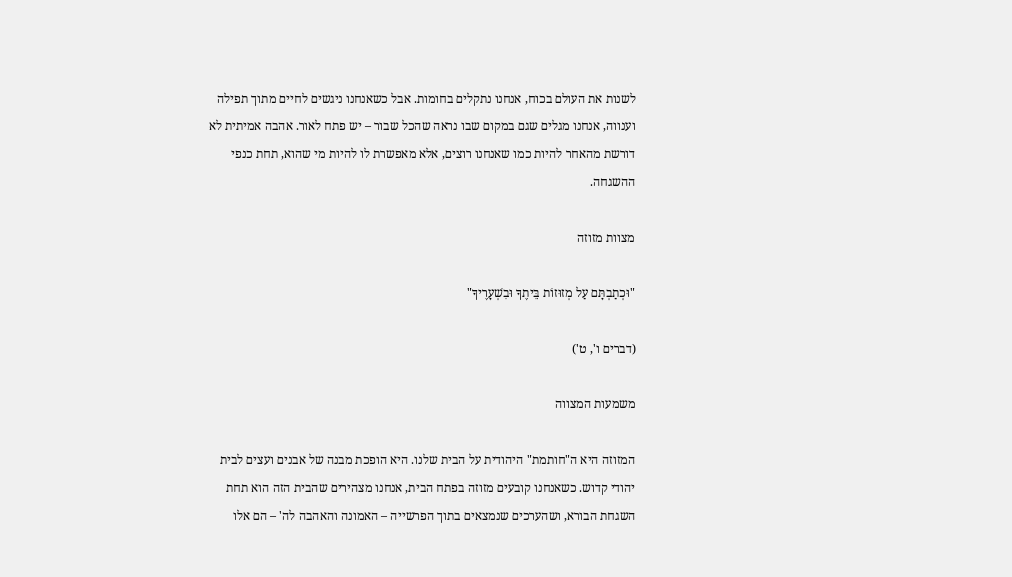לשנות את העולם בכוח, אנחנו נתקלים בחומות. אבל כשאנחנו ניגשים לחיים מתוך תפילה וענווה, אנחנו מגלים שגם במקום שבו נראה שהכל שבור – יש פתח לאור. אהבה אמיתית לא דורשת מהאחר להיות כמו שאנחנו רוצים, אלא מאפשרת לו להיות מי שהוא, תחת כנפי ההשגחה.

מצוות מזוזה

"וּכְתַבְתָּם עַל מְזוּזוֹת בֵּיתֶךָ וּבִשְׁעָרֶיךָ"

(דברים ו', ט')

משמעות המצווה

המזוזה היא ה"חותמת" היהודית על הבית שלנו. היא הופכת מבנה של אבנים ועצים לבית יהודי קדוש. כשאנחנו קובעים מזוזה בפתח הבית, אנחנו מצהירים שהבית הזה הוא תחת השגחת הבורא, ושהערכים שנמצאים בתוך הפרשייה – האמונה והאהבה לה' – הם אלו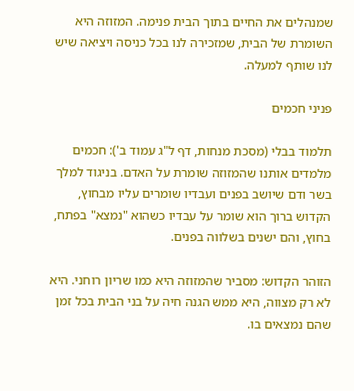שמנהלים את החיים בתוך הבית פנימה. המזוזה היא השומרת של הבית, שמזכירה לנו בכל כניסה ויציאה שיש לנו שותף למעלה.

פניני חכמים

תלמוד בבלי (מסכת מנחות, דף ל"ג עמוד ב'): חכמים מלמדים אותנו שהמזוזה שומרת על האדם. בניגוד למלך בשר ודם שיושב בפנים ועבדיו שומרים עליו מבחוץ, הקדוש ברוך הוא שומר על עבדיו כשהוא "נמצא" בפתח, בחוץ, והם ישנים בשלווה בפנים.

הזוהר הקדוש: מסביר שהמזוזה היא כמו שריון רוחני. היא לא רק מצווה, היא ממש הגנה חיה על בני הבית בכל זמן שהם נמצאים בו.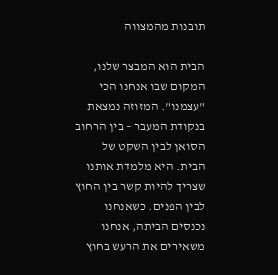תובנות מהמצווה

הבית הוא המבצר שלנו, המקום שבו אנחנו הכי "עצמנו". המזוזה נמצאת בנקודת המעבר – בין הרחוב הסואן לבין השקט של הבית. היא מלמדת אותנו שצריך להיות קשר בין החוץ לבין הפנים. כשאנחנו נכנסים הביתה, אנחנו משאירים את הרעש בחוץ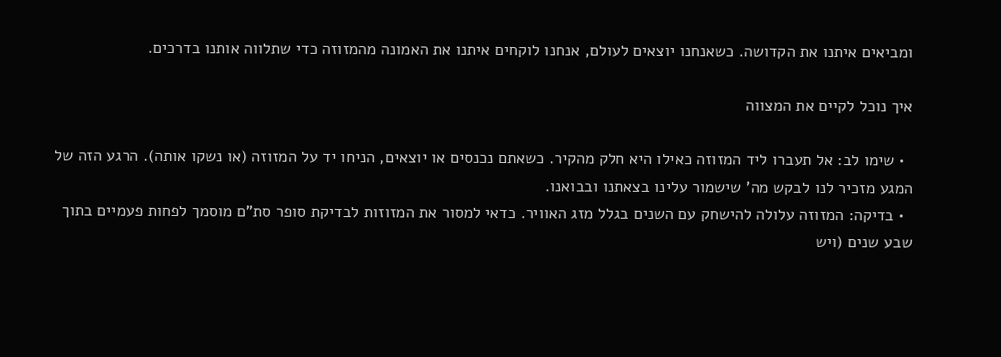ומביאים איתנו את הקדושה. כשאנחנו יוצאים לעולם, אנחנו לוקחים איתנו את האמונה מהמזוזה כדי שתלווה אותנו בדרכים.

איך נוכל לקיים את המצווה

  • שימו לב: אל תעברו ליד המזוזה כאילו היא חלק מהקיר. כשאתם נכנסים או יוצאים, הניחו יד על המזוזה (או נשקו אותה). הרגע הזה של המגע מזכיר לנו לבקש מה' שישמור עלינו בצאתנו ובבואנו.
  • בדיקה: המזוזה עלולה להישחק עם השנים בגלל מזג האוויר. כדאי למסור את המזוזות לבדיקת סופר סת"ם מוסמך לפחות פעמיים בתוך שבע שנים (ויש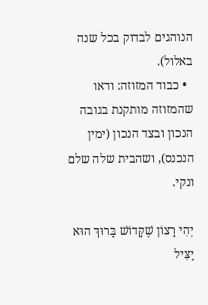הנוהגים לבדוק בכל שנה באלול).
  • כבוד המזוזה: ודאו שהמזוזה מותקנת בגובה הנכון ובצד הנכון (ימין הנכנס), ושהבית שלה שלם ונקי.

יְהִי רָצוֹן שֶׁקָּדוֹשׁ בָּרוּךְ הוּא יַצִּיל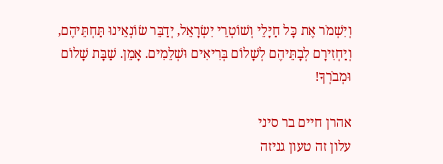וְיִשְׁמֹר אֶת כָּל חַיָּלֵי וְשׁוֹטְרֵי יִשְׂרָאֵל, יְדַבֵּר שׂוֹנְאֵינוּ תַּחְתֵּיהֶם, וְיַחְזִירָם לְבָתֵּיהֶם לְשָׁלוֹם בְּרִיאִים וּשְׁלֵמִים. אָמֵן. שַׁבָּת שָׁלוֹם וּמְבֹרְךָ!

אהרן חיים בר סיני
עלון זה טעון גניזה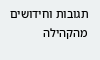תגובות וחידושים מהקהילה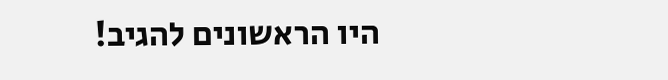היו הראשונים להגיב!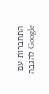התחברות עם Google להגבה